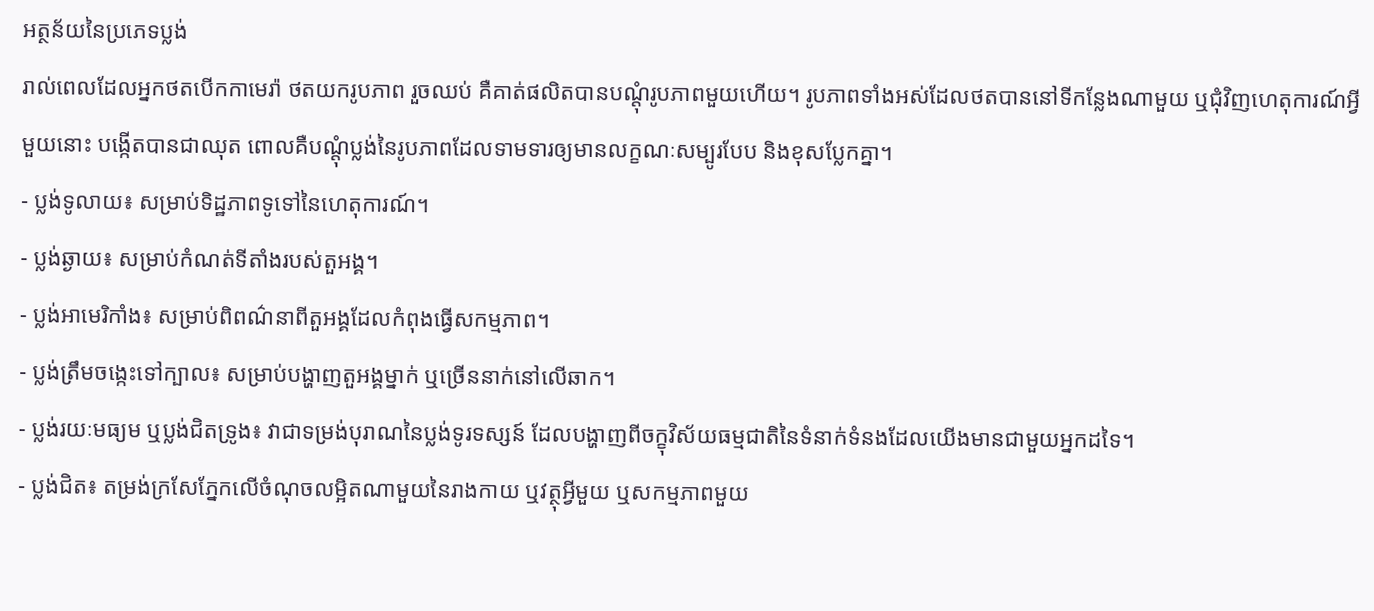អត្ថន័យនៃប្រភេទប្លង់
រាល់ពេលដែលអ្នកថតបើកកាមេរ៉ា ថតយករូបភាព រួចឈប់ គឺគាត់ផលិតបានបណ្តុំរូបភាពមួយហើយ។ រូបភាពទាំងអស់ដែលថតបាននៅទីកន្លែងណាមួយ ឬជុំវិញហេតុការណ៍អ្វីមួយនោះ បង្កើតបានជាឈុត ពោលគឺបណ្តុំប្លង់នៃរូបភាពដែលទាមទារឲ្យមានលក្ខណៈសម្បូរបែប និងខុសប្លែកគ្នា។
- ប្លង់ទូលាយ៖ សម្រាប់ទិដ្ឋភាពទូទៅនៃហេតុការណ៍។
- ប្លង់ឆ្ងាយ៖ សម្រាប់កំណត់ទីតាំងរបស់តួអង្គ។
- ប្លង់អាមេរិកាំង៖ សម្រាប់ពិពណ៌នាពីតួអង្គដែលកំពុងធ្វើសកម្មភាព។
- ប្លង់ត្រឹមចង្កេះទៅក្បាល៖ សម្រាប់បង្ហាញតួអង្គម្នាក់ ឬច្រើននាក់នៅលើឆាក។
- ប្លង់រយៈមធ្យម ឬប្លង់ជិតទ្រូង៖ វាជាទម្រង់បុរាណនៃប្លង់ទូរទស្សន៍ ដែលបង្ហាញពីចក្ខុវិស័យធម្មជាតិនៃទំនាក់ទំនងដែលយើងមានជាមួយអ្នកដទៃ។
- ប្លង់ជិត៖ តម្រង់ក្រសែភ្នែកលើចំណុចលម្អិតណាមួយនៃរាងកាយ ឬវត្ថុអ្វីមួយ ឬសកម្មភាពមួយ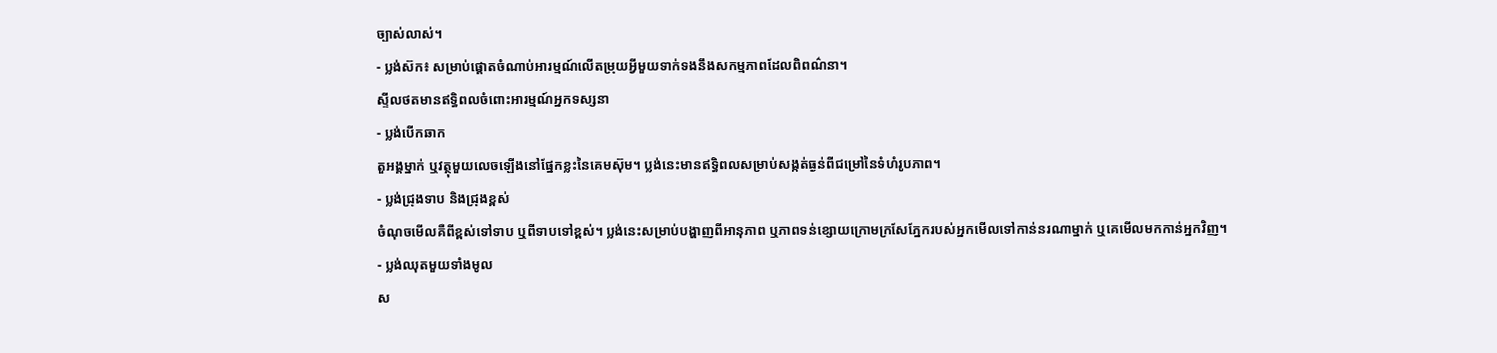ច្បាស់លាស់។
- ប្លង់ស៊ក៖ សម្រាប់ផ្តោតចំណាប់អារម្មណ៍លើតម្រុយអ្វីមួយទាក់ទងនឹងសកម្មភាពដែលពិពណ៌នា។
ស្ទីលថតមានឥទ្ធិពលចំពោះអារម្មណ៍អ្នកទស្សនា
- ប្លង់បើកឆាក
តួអង្គម្នាក់ ឬវត្ថុមួយលេចឡើងនៅផ្នែកខ្លះនៃគេមស៊ុម។ ប្លង់នេះមានឥទ្ធិពលសម្រាប់សង្កត់ធ្ងន់ពីជម្រៅនៃទំហំរូបភាព។
- ប្លង់ជ្រុងទាប និងជ្រុងខ្ពស់
ចំណុចមើលគឺពីខ្ពស់ទៅទាប ឬពីទាបទៅខ្ពស់។ ប្លង់នេះសម្រាប់បង្ហាញពីអានុភាព ឬភាពទន់ខ្សោយក្រោមក្រសែភ្នែករបស់អ្នកមើលទៅកាន់នរណាម្នាក់ ឬគេមើលមកកាន់អ្នកវិញ។
- ប្លង់ឈុតមួយទាំងមូល
ស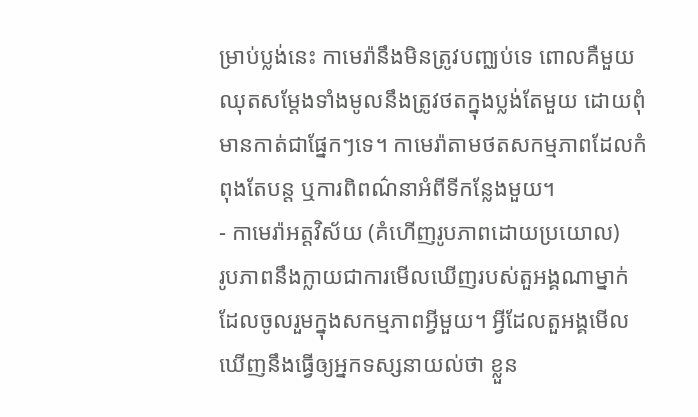ម្រាប់ប្លង់នេះ កាមេរ៉ានឹងមិនត្រូវបញ្ឈប់ទេ ពោលគឺមួយឈុតសម្តែងទាំងមូលនឹងត្រូវថតក្នុងប្លង់តែមួយ ដោយពុំមានកាត់ជាផ្នែកៗទេ។ កាមេរ៉ាតាមថតសកម្មភាពដែលកំពុងតែបន្ត ឬការពិពណ៌នាអំពីទីកន្លែងមួយ។
- កាមេរ៉ាអត្តវិស័យ (គំហើញរូបភាពដោយប្រយោល)
រូបភាពនឹងក្លាយជាការមើលឃើញរបស់តួអង្គណាម្នាក់ដែលចូលរួមក្នុងសកម្មភាពអ្វីមួយ។ អ្វីដែលតួអង្គមើលឃើញនឹងធ្វើឲ្យអ្នកទស្សនាយល់ថា ខ្លួន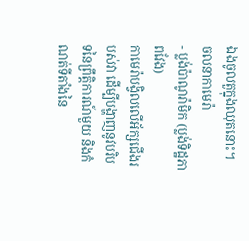ឯងចូលតួក្នុងឈុតនោះ។
ចលនាកាមេរ៉ា
- ប្លង់ប៉ាណូរ៉ាមិក (ប្លង់ទិដ្ឋភាពវែង)
កាមេរ៉ាបង្វិលលើអ័ក្សជើងរបស់វា ដើម្បីបង្ហាញនូវបរិបទនៃព្រឹត្តិការណ៍មួយ និងកំណត់ទីតាំងនៃ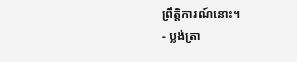ព្រឹត្តិការណ៍នោះ។
- ប្លង់ត្រា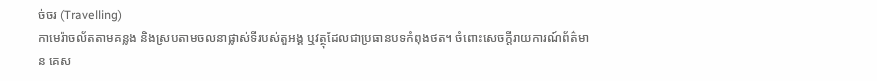ច់ចរ (Travelling)
កាមេរ៉ាចល័តតាមគន្លង និងស្របតាមចលនាផ្លាស់ទីរបស់តួអង្គ ឬវត្ថុដែលជាប្រធានបទកំពុងថត។ ចំពោះសេចក្តីរាយការណ៍ព័ត៌មាន គេស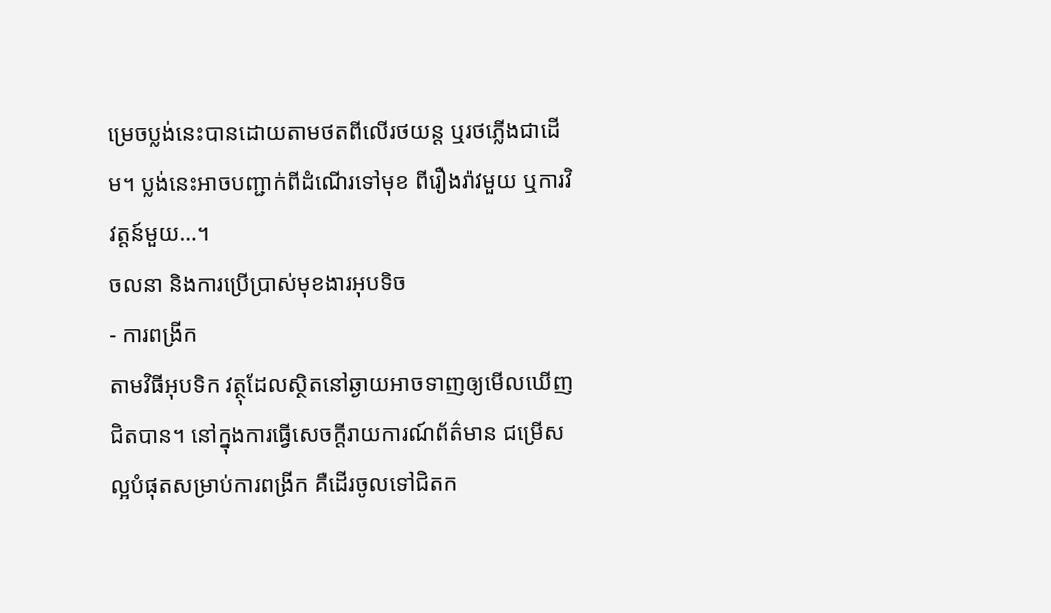ម្រេចប្លង់នេះបានដោយតាមថតពីលើរថយន្ត ឬរថភ្លើងជាដើម។ ប្លង់នេះអាចបញ្ជាក់ពីដំណើរទៅមុខ ពីរឿងរ៉ាវមួយ ឬការវិវត្តន៍មួយ…។
ចលនា និងការប្រើប្រាស់មុខងារអុបទិច
- ការពង្រីក
តាមវិធីអុបទិក វត្ថុដែលស្ថិតនៅឆ្ងាយអាចទាញឲ្យមើលឃើញជិតបាន។ នៅក្នុងការធ្វើសេចក្តីរាយការណ៍ព័ត៌មាន ជម្រើសល្អបំផុតសម្រាប់ការពង្រីក គឺដើរចូលទៅជិតក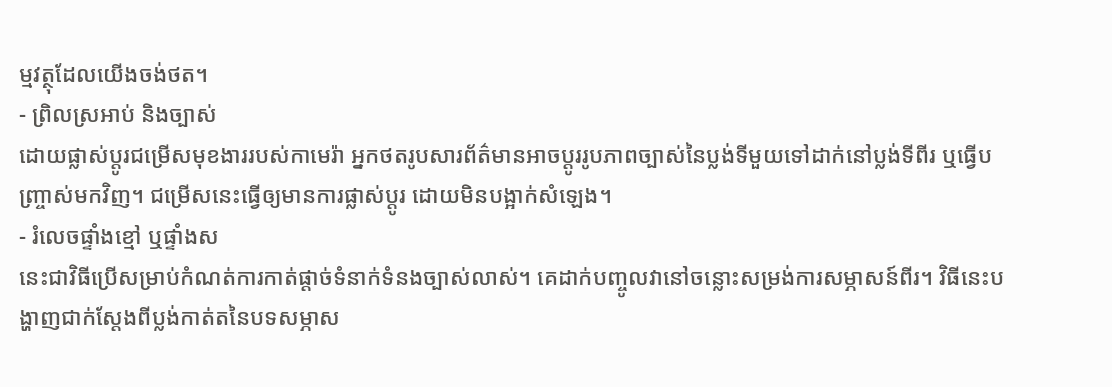ម្មវត្ថុដែលយើងចង់ថត។
- ព្រិលស្រអាប់ និងច្បាស់
ដោយផ្លាស់ប្តូរជម្រើសមុខងាររបស់កាមេរ៉ា អ្នកថតរូបសារព័ត៌មានអាចប្តូររូបភាពច្បាស់នៃប្លង់ទីមួយទៅដាក់នៅប្លង់ទីពីរ ឬធ្វើបញ្ច្រាស់មកវិញ។ ជម្រើសនេះធ្វើឲ្យមានការផ្លាស់ប្តូរ ដោយមិនបង្អាក់សំឡេង។
- រំលេចផ្ទាំងខ្មៅ ឬផ្ទាំងស
នេះជាវិធីប្រើសម្រាប់កំណត់ការកាត់ផ្តាច់ទំនាក់ទំនងច្បាស់លាស់។ គេដាក់បញ្ចូលវានៅចន្លោះសម្រង់ការសម្ភាសន៍ពីរ។ វិធីនេះបង្ហាញជាក់ស្តែងពីប្លង់កាត់តនៃបទសម្ភាស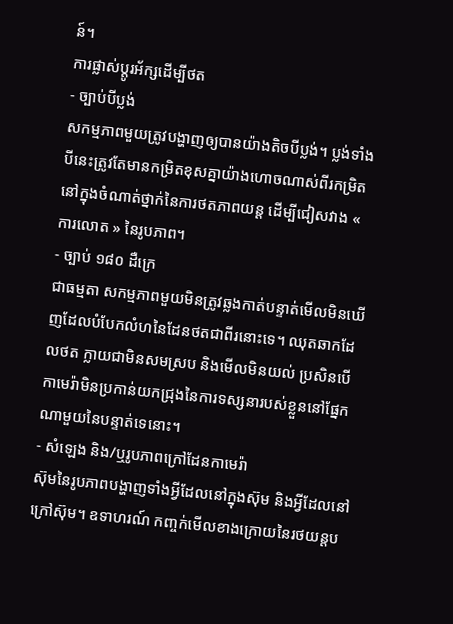ន៍។
ការផ្លាស់ប្តូរអ័ក្សដើម្បីថត
- ច្បាប់បីប្លង់
សកម្មភាពមួយត្រូវបង្ហាញឲ្យបានយ៉ាងតិចបីប្លង់។ ប្លង់ទាំងបីនេះត្រូវតែមានកម្រិតខុសគ្នាយ៉ាងហោចណាស់ពីរកម្រិតនៅក្នុងចំណាត់ថ្នាក់នៃការថតភាពយន្ត ដើម្បីជៀសវាង « ការលោត » នៃរូបភាព។
- ច្បាប់ ១៨០ ដឺក្រេ
ជាធម្មតា សកម្មភាពមួយមិនត្រូវឆ្លងកាត់បន្ទាត់មើលមិនឃើញដែលបំបែកលំហនៃដែនថតជាពីរនោះទេ។ ឈុតឆាកដែលថត ក្លាយជាមិនសមស្រប និងមើលមិនយល់ ប្រសិនបើកាមេរ៉ាមិនប្រកាន់យកជ្រុងនៃការទស្សនារបស់ខ្លួននៅផ្នែកណាមួយនៃបន្ទាត់ទេនោះ។
- សំឡេង និង/ឬរូបភាពក្រៅដែនកាមេរ៉ា
ស៊ុមនៃរូបភាពបង្ហាញទាំងអ្វីដែលនៅក្នុងស៊ុម និងអ្វីដែលនៅក្រៅស៊ុម។ ឧទាហរណ៍ កញ្ចក់មើលខាងក្រោយនៃរថយន្តប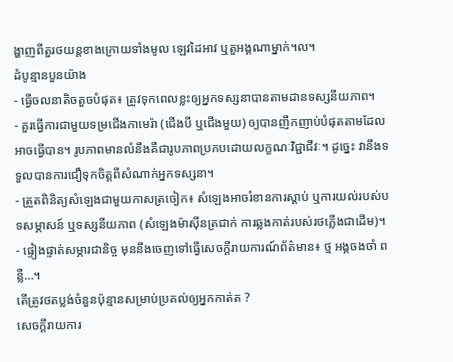ង្ហាញពីតួរថយន្តខាងក្រោយទាំងមូល ឡេវដៃអាវ ឬតួអង្គណាម្នាក់។ល។
ដំបូន្មានបួនយ៉ាង
- ធ្វើចលនាតិចតួចបំផុត៖ ត្រូវទុកពេលខ្លះឲ្យអ្នកទស្សនាបានតាមដានទស្សនីយភាព។
- គួរធ្វើការជាមួយទម្រជើងកាមេរ៉ា (ជើងបី ឬជើងមួយ) ឲ្យបានញឹកញាប់បំផុតតាមដែលអាចធ្វើបាន។ រូបភាពមានលំនឹងគឺជារូបភាពប្រកបដោយលក្ខណៈវិជ្ជាជីវៈ។ ដូច្នេះ វានឹងទទួលបានការជឿទុកចិត្តពីសំណាក់អ្នកទស្សនា។
- ត្រួតពិនិត្យសំឡេងជាមួយកាសត្រចៀក៖ សំឡេងអាចរំខានការស្តាប់ ឬការយល់របស់បទសម្ភាសន៍ ឬទស្សនីយភាព (សំឡេងម៉ាស៊ីនត្រជាក់ ការឆ្លងកាត់របស់រថភ្លើងជាដើម)។
- ផ្ទៀងផ្ទាត់សម្ភារជានិច្ច មុននឹងចេញទៅធ្វើសេចក្តីរាយការណ៍ព័ត៌មាន៖ ថ្ម អង្គចងចាំ ពន្លឺ…។
តើត្រូវថតប្លង់ចំនួនប៉ុន្មានសម្រាប់ប្រគល់ឲ្យអ្នកកាត់ត ?
សេចក្តីរាយការ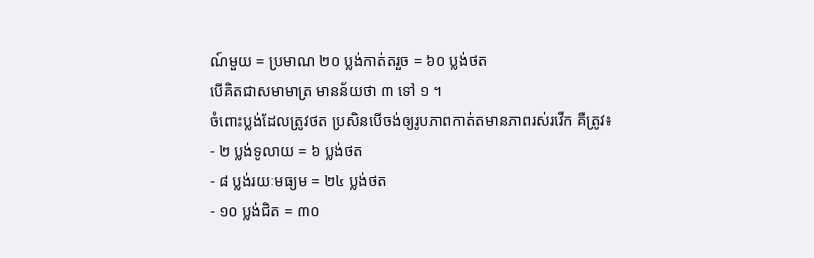ណ៍មួយ = ប្រមាណ ២០ ប្លង់កាត់តរួច = ៦០ ប្លង់ថត
បើគិតជាសមាមាត្រ មានន័យថា ៣ ទៅ ១ ។
ចំពោះប្លង់ដែលត្រូវថត ប្រសិនបើចង់ឲ្យរូបភាពកាត់តមានភាពរស់រវើក គឺត្រូវ៖
- ២ ប្លង់ទូលាយ = ៦ ប្លង់ថត
- ៨ ប្លង់រយៈមធ្យម = ២៤ ប្លង់ថត
- ១០ ប្លង់ជិត = ៣០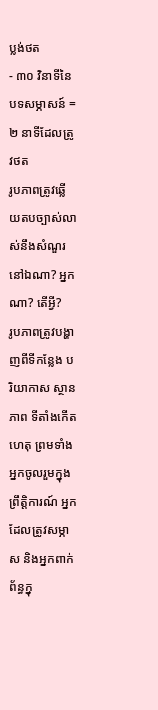ប្លង់ថត
- ៣០ វិនាទីនៃបទសម្ភាសន៍ = ២ នាទីដែលត្រូវថត
រូបភាពត្រូវឆ្លើយតបច្បាស់លាស់នឹងសំណួរ នៅឯណា? អ្នកណា? តើអ្វី?
រូបភាពត្រូវបង្ហាញពីទីកន្លែង បរិយាកាស ស្ថានភាព ទីតាំងកើតហេតុ ព្រមទាំងអ្នកចូលរួមក្នុងព្រឹត្តិការណ៍ អ្នកដែលត្រូវសម្ភាស និងអ្នកពាក់ព័ន្ធក្នុ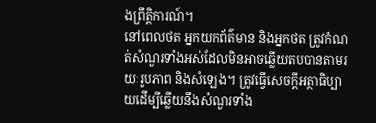ងព្រឹត្តិការណ៍។
នៅពេលថត អ្នកយកព័ត៌មាន និងអ្នកថត ត្រូវកំណត់សំណួរទាំងអស់ដែលមិនអាចឆ្លើយតបបានតាមរយៈរូបភាព និងសំឡេង។ ត្រូវធ្វើសេចក្តីអត្ថាធិប្បាយដើម្បីឆ្លើយនឹងសំណួរទាំង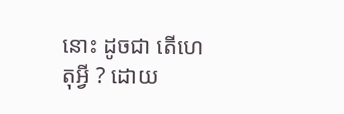នោះ ដូចជា តើហេតុអ្វី ? ដោយ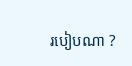របៀបណា ?